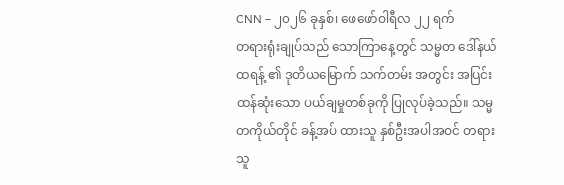CNN – ၂၀၂၆ ခုနှစ်၊ ဖေဖော်ဝါရီလ ၂၂ ရက်
တရားရုံးချုပ်သည် သောကြာနေ့တွင် သမ္မတ ဒေါ်နယ်ထရန့် ၏ ဒုတိယမြောက် သက်တမ်း အတွင်း အပြင်းထန်ဆုံးသော ပယ်ချမှုတစ်ခုကို ပြုလုပ်ခဲ့သည်။ သမ္မတကိုယ်တိုင် ခန့်အပ် ထားသူ နှစ်ဦးအပါအဝင် တရားသူ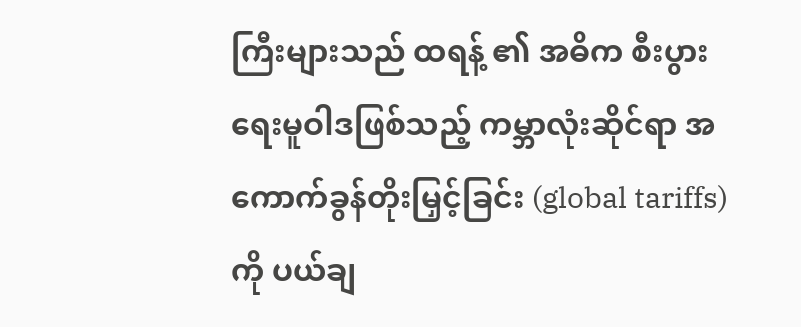ကြီးများသည် ထရန့် ၏ အဓိက စီးပွားရေးမူဝါဒဖြစ်သည့် ကမ္ဘာလုံးဆိုင်ရာ အကောက်ခွန်တိုးမြှင့်ခြင်း (global tariffs) ကို ပယ်ချ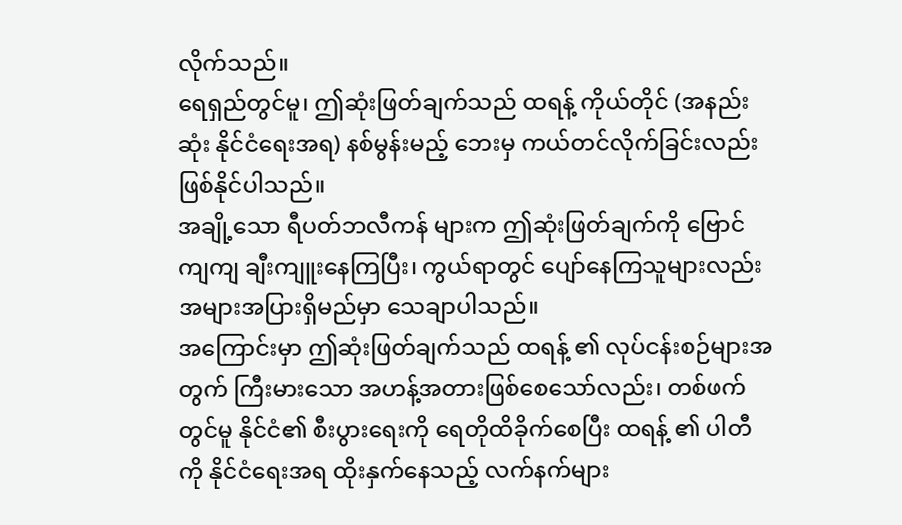လိုက်သည်။
ရေရှည်တွင်မူ၊ ဤဆုံးဖြတ်ချက်သည် ထရန့် ကိုယ်တိုင် (အနည်းဆုံး နိုင်ငံရေးအရ) နစ်မွန်းမည့် ဘေးမှ ကယ်တင်လိုက်ခြင်းလည်း ဖြစ်နိုင်ပါသည်။
အချို့သော ရီပတ်ဘလီကန် များက ဤဆုံးဖြတ်ချက်ကို ဗြောင်ကျကျ ချီးကျူးနေကြပြီး၊ ကွယ်ရာတွင် ပျော်နေကြသူများလည်း အများအပြားရှိမည်မှာ သေချာပါသည်။
အကြောင်းမှာ ဤဆုံးဖြတ်ချက်သည် ထရန့် ၏ လုပ်ငန်းစဉ်များအတွက် ကြီးမားသော အဟန့်အတားဖြစ်စေသော်လည်း၊ တစ်ဖက်တွင်မူ နိုင်ငံ၏ စီးပွားရေးကို ရေတိုထိခိုက်စေပြီး ထရန့် ၏ ပါတီကို နိုင်ငံရေးအရ ထိုးနှက်နေသည့် လက်နက်များ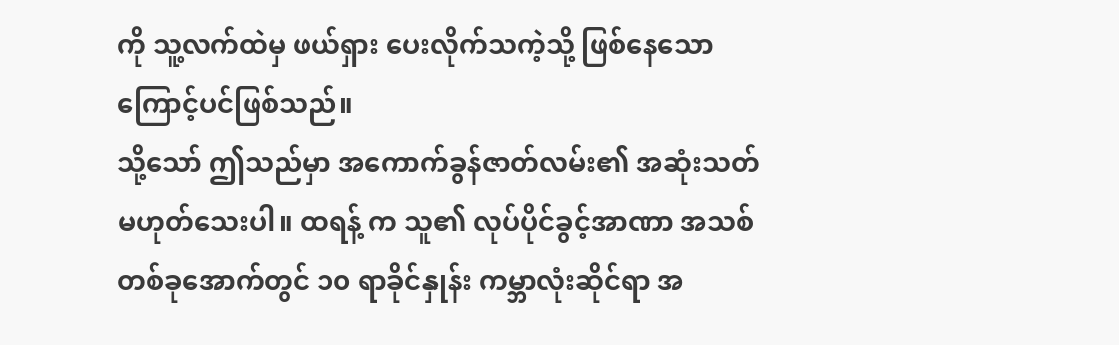ကို သူ့လက်ထဲမှ ဖယ်ရှား ပေးလိုက်သကဲ့သို့ ဖြစ်နေသောကြောင့်ပင်ဖြစ်သည်။
သို့သော် ဤသည်မှာ အကောက်ခွန်ဇာတ်လမ်း၏ အဆုံးသတ်မဟုတ်သေးပါ။ ထရန့် က သူ၏ လုပ်ပိုင်ခွင့်အာဏာ အသစ်တစ်ခုအောက်တွင် ၁၀ ရာခိုင်နှုန်း ကမ္ဘာလုံးဆိုင်ရာ အ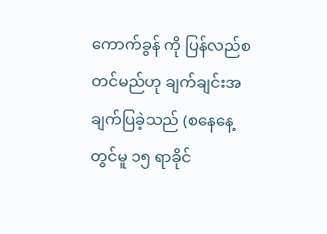ကောက်ခွန် ကို ပြန်လည်စတင်မည်ဟု ချက်ချင်းအချက်ပြခဲ့သည် (စနေနေ့တွင်မူ ၁၅ ရာခိုင်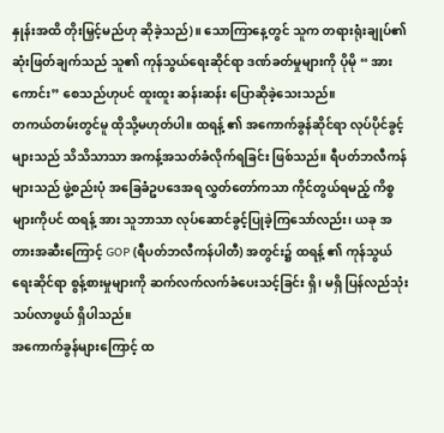နှုန်းအထိ တိုးမြှင့်မည်ဟု ဆိုခဲ့သည်)။ သောကြာနေ့တွင် သူက တရားရုံးချုပ်၏ ဆုံးဖြတ်ချက်သည် သူ၏ ကုန်သွယ်ရေးဆိုင်ရာ ဒဏ်ခတ်မှုများကို ပိုမို “ အားကောင်း” စေသည်ဟုပင် ထူးထူး ဆန်းဆန်း ပြောဆိုခဲ့သေးသည်။
တကယ်တမ်းတွင်မူ ထိုသို့မဟုတ်ပါ။ ထရန့် ၏ အကောက်ခွန်ဆိုင်ရာ လုပ်ပိုင်ခွင့်များသည် သိသိသာသာ အကန့်အသတ်ခံလိုက်ရခြင်း ဖြစ်သည်။ ရီပတ်ဘလီကန်များသည် ဖွဲ့စည်းပုံ အခြေခံဥပဒေအရ လွှတ်တော်ကသာ ကိုင်တွယ်ရမည့် ကိစ္စများကိုပင် ထရန့် အား သူဘာသာ လုပ်ဆောင်ခွင့်ပြုခဲ့ကြသော်လည်း၊ ယခု အတားအဆီးကြောင့် GOP (ရီပတ်ဘလီကန်ပါတီ) အတွင်း၌ ထရန့် ၏ ကုန်သွယ်ရေးဆိုင်ရာ စွန့်စားမှုများကို ဆက်လက်လက်ခံပေးသင့်ခြင်း ရှိ၊ မရှိ ပြန်လည်သုံးသပ်လာဖွယ် ရှိပါသည်။
အကောက်ခွန်များကြောင့် ထ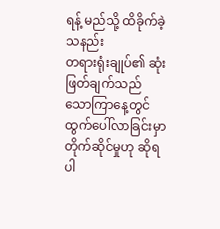ရန့် မည်သို့ ထိခိုက်ခဲ့သနည်း
တရားရုံးချုပ်၏ ဆုံးဖြတ်ချက်သည် သောကြာနေ့တွင် ထွက်ပေါ်လာခြင်းမှာ တိုက်ဆိုင်မှုဟု ဆိုရပါ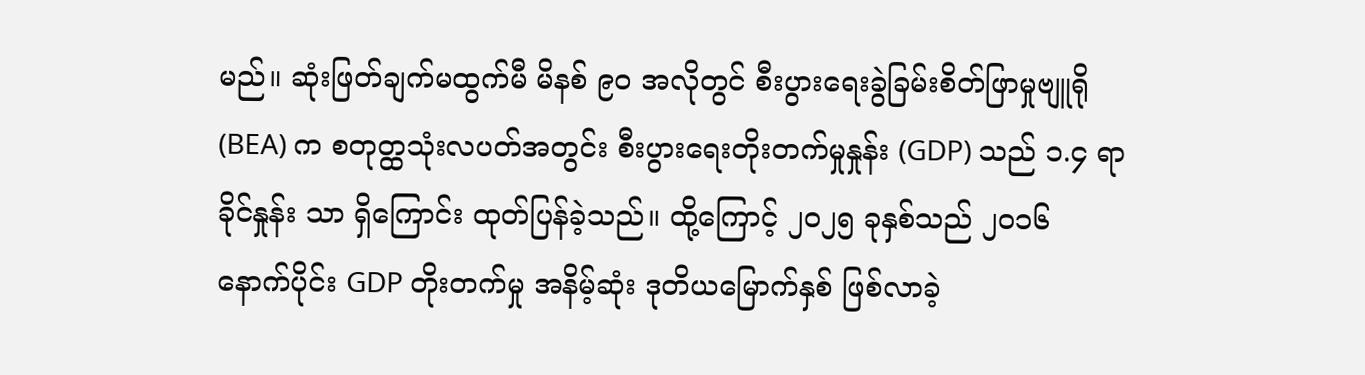မည်။ ဆုံးဖြတ်ချက်မထွက်မီ မိနစ် ၉၀ အလိုတွင် စီးပွားရေးခွဲခြမ်းစိတ်ဖြာမှုဗျူရို (BEA) က စတုတ္ထသုံးလပတ်အတွင်း စီးပွားရေးတိုးတက်မှုနှုန်း (GDP) သည် ၁.၄ ရာခိုင်နှုန်း သာ ရှိကြောင်း ထုတ်ပြန်ခဲ့သည်။ ထို့ကြောင့် ၂၀၂၅ ခုနှစ်သည် ၂၀၁၆ နောက်ပိုင်း GDP တိုးတက်မှု အနိမ့်ဆုံး ဒုတိယမြောက်နှစ် ဖြစ်လာခဲ့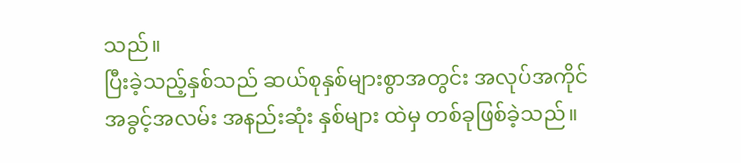သည်။
ပြီးခဲ့သည့်နှစ်သည် ဆယ်စုနှစ်များစွာအတွင်း အလုပ်အကိုင်အခွင့်အလမ်း အနည်းဆုံး နှစ်များ ထဲမှ တစ်ခုဖြစ်ခဲ့သည်။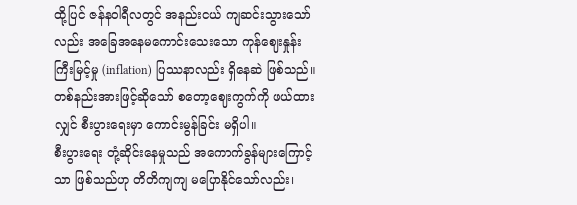ထို့ပြင် ဇန်နဝါရီလတွင် အနည်းငယ် ကျဆင်းသွားသော်လည်း အခြေအနေမကောင်းသေးသော ကုန်ဈေးနှုန်းကြီးမြင့်မှု (inflation) ပြဿနာလည်း ရှိနေဆဲ ဖြစ်သည်။
တစ်နည်းအားဖြင့်ဆိုသော် စတော့ဈေးကွက်ကို ဖယ်ထားလျှင် စီးပွားရေးမှာ ကောင်းမွန်ခြင်း မရှိပါ။
စီးပွားရေး တုံ့ဆိုင်းနေမှုသည် အကောက်ခွန်များကြောင့်သာ ဖြစ်သည်ဟု တိတိကျကျ မပြောနိုင်သော်လည်း၊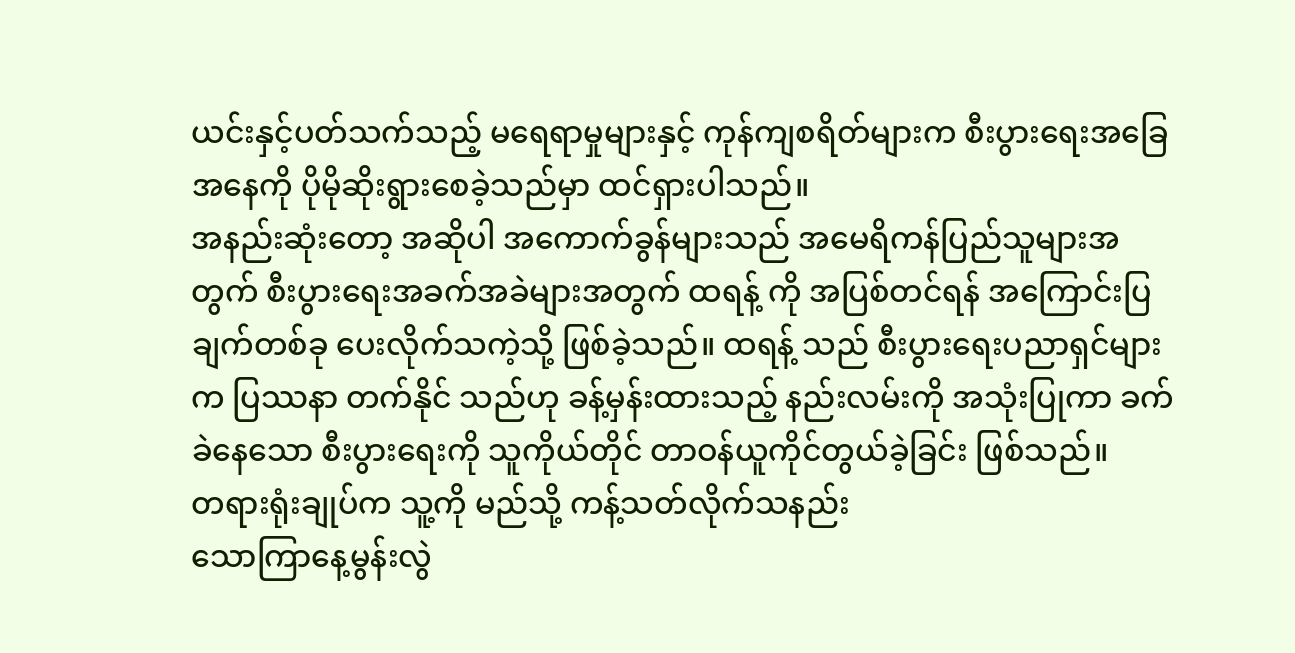ယင်းနှင့်ပတ်သက်သည့် မရေရာမှုများနှင့် ကုန်ကျစရိတ်များက စီးပွားရေးအခြေအနေကို ပိုမိုဆိုးရွားစေခဲ့သည်မှာ ထင်ရှားပါသည်။
အနည်းဆုံးတော့ အဆိုပါ အကောက်ခွန်များသည် အမေရိကန်ပြည်သူများအတွက် စီးပွားရေးအခက်အခဲများအတွက် ထရန့် ကို အပြစ်တင်ရန် အကြောင်းပြချက်တစ်ခု ပေးလိုက်သကဲ့သို့ ဖြစ်ခဲ့သည်။ ထရန့် သည် စီးပွားရေးပညာရှင်များက ပြဿနာ တက်နိုင် သည်ဟု ခန့်မှန်းထားသည့် နည်းလမ်းကို အသုံးပြုကာ ခက်ခဲနေသော စီးပွားရေးကို သူကိုယ်တိုင် တာဝန်ယူကိုင်တွယ်ခဲ့ခြင်း ဖြစ်သည်။
တရားရုံးချုပ်က သူ့ကို မည်သို့ ကန့်သတ်လိုက်သနည်း
သောကြာနေ့မွန်းလွဲ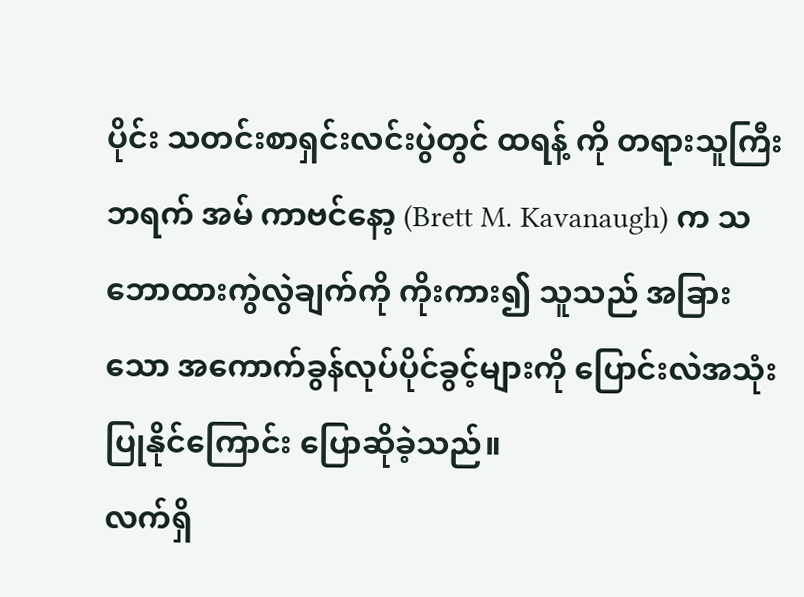ပိုင်း သတင်းစာရှင်းလင်းပွဲတွင် ထရန့် ကို တရားသူကြီး ဘရက် အမ် ကာဗင်နော့ (Brett M. Kavanaugh) က သဘောထားကွဲလွဲချက်ကို ကိုးကား၍ သူသည် အခြားသော အကောက်ခွန်လုပ်ပိုင်ခွင့်များကို ပြောင်းလဲအသုံးပြုနိုင်ကြောင်း ပြောဆိုခဲ့သည်။
လက်ရှိ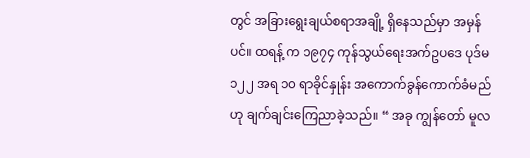တွင် အခြားရွေးချယ်စရာအချို့ ရှိနေသည်မှာ အမှန်ပင်။ ထရန့် က ၁၉၇၄ ကုန်သွယ်ရေးအက်ဥပဒေ ပုဒ်မ ၁၂၂ အရ ၁၀ ရာခိုင်နှုန်း အကောက်ခွန်ကောက်ခံမည်ဟု ချက်ချင်းကြေညာခဲ့သည်။ “ အခု ကျွန်တော် မူလ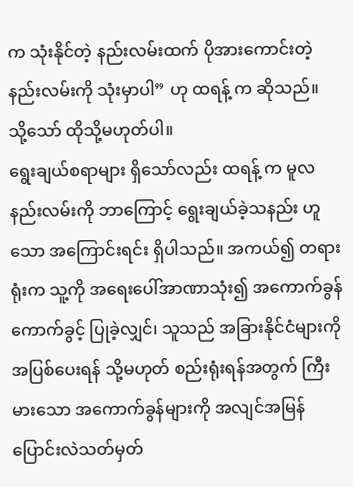က သုံးနိုင်တဲ့ နည်းလမ်းထက် ပိုအားကောင်းတဲ့ နည်းလမ်းကို သုံးမှာပါ” ဟု ထရန့် က ဆိုသည်။
သို့သော် ထိုသို့မဟုတ်ပါ။
ရွေးချယ်စရာများ ရှိသော်လည်း ထရန့် က မူလနည်းလမ်းကို ဘာကြောင့် ရွေးချယ်ခဲ့သနည်း ဟူသော အကြောင်းရင်း ရှိပါသည်။ အကယ်၍ တရားရုံးက သူ့ကို အရေးပေါ်အာဏာသုံး၍ အကောက်ခွန်ကောက်ခွင့် ပြုခဲ့လျှင်၊ သူသည် အခြားနိုင်ငံများကို အပြစ်ပေးရန် သို့မဟုတ် စည်းရုံးရန်အတွက် ကြီးမားသော အကောက်ခွန်များကို အလျင်အမြန် ပြောင်းလဲသတ်မှတ်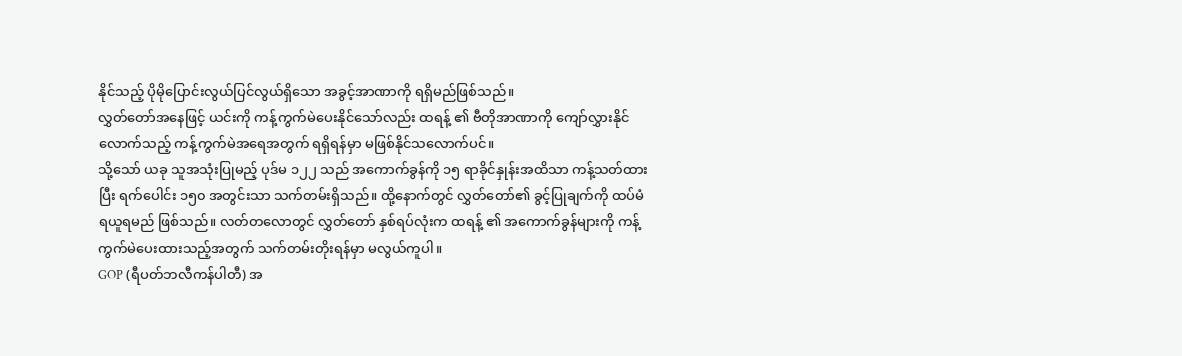နိုင်သည့် ပိုမိုပြောင်းလွယ်ပြင်လွယ်ရှိသော အခွင့်အာဏာကို ရရှိမည်ဖြစ်သည်။
လွှတ်တော်အနေဖြင့် ယင်းကို ကန့်ကွက်မဲပေးနိုင်သော်လည်း ထရန့် ၏ ဗီတိုအာဏာကို ကျော်လွှားနိုင်လောက်သည့် ကန့်ကွက်မဲအရေအတွက် ရရှိရန်မှာ မဖြစ်နိုင်သလောက်ပင်။
သို့သော် ယခု သူအသုံးပြုမည့် ပုဒ်မ ၁၂၂ သည် အကောက်ခွန်ကို ၁၅ ရာခိုင်နှုန်းအထိသာ ကန့်သတ်ထားပြီး ရက်ပေါင်း ၁၅၀ အတွင်းသာ သက်တမ်းရှိသည်။ ထို့နောက်တွင် လွှတ်တော်၏ ခွင့်ပြုချက်ကို ထပ်မံရယူရမည် ဖြစ်သည်။ လတ်တလောတွင် လွှတ်တော် နှစ်ရပ်လုံးက ထရန့် ၏ အကောက်ခွန်များကို ကန့်ကွက်မဲပေးထားသည့်အတွက် သက်တမ်းတိုးရန်မှာ မလွယ်ကူပါ။
GOP (ရီပတ်ဘလီကန်ပါတီ) အ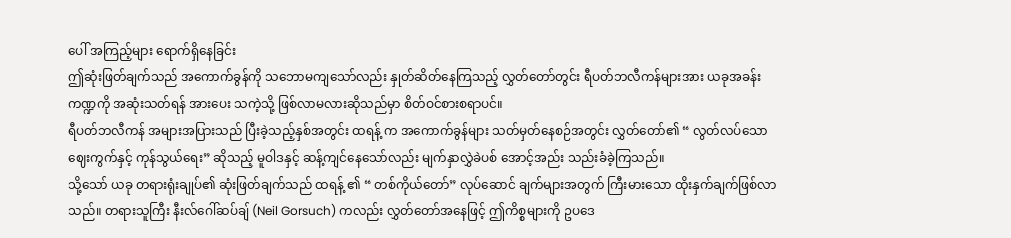ပေါ် အကြည့်များ ရောက်ရှိနေခြင်း
ဤဆုံးဖြတ်ချက်သည် အကောက်ခွန်ကို သဘောမကျသော်လည်း နှုတ်ဆိတ်နေကြသည့် လွှတ်တော်တွင်း ရီပတ်ဘလီကန်များအား ယခုအခန်းကဏ္ဍကို အဆုံးသတ်ရန် အားပေး သကဲ့သို့ ဖြစ်လာမလားဆိုသည်မှာ စိတ်ဝင်စားစရာပင်။
ရီပတ်ဘလီကန် အများအပြားသည် ပြီးခဲ့သည့်နှစ်အတွင်း ထရန့် က အကောက်ခွန်များ သတ်မှတ်နေစဉ်အတွင်း လွှတ်တော်၏ “ လွတ်လပ်သော ဈေးကွက်နှင့် ကုန်သွယ်ရေး” ဆိုသည့် မူဝါဒနှင့် ဆန့်ကျင်နေသော်လည်း မျက်နှာလွှဲခဲပစ် အောင့်အည်း သည်းခံခဲ့ကြသည်။
သို့သော် ယခု တရားရုံးချုပ်၏ ဆုံးဖြတ်ချက်သည် ထရန့် ၏ “ တစ်ကိုယ်တော်” လုပ်ဆောင် ချက်များအတွက် ကြီးမားသော ထိုးနှက်ချက်ဖြစ်လာသည်။ တရားသူကြီး နီးလ်ဂေါ်ဆပ်ချ် (Neil Gorsuch) ကလည်း လွှတ်တော်အနေဖြင့် ဤကိစ္စများကို ဥပဒေ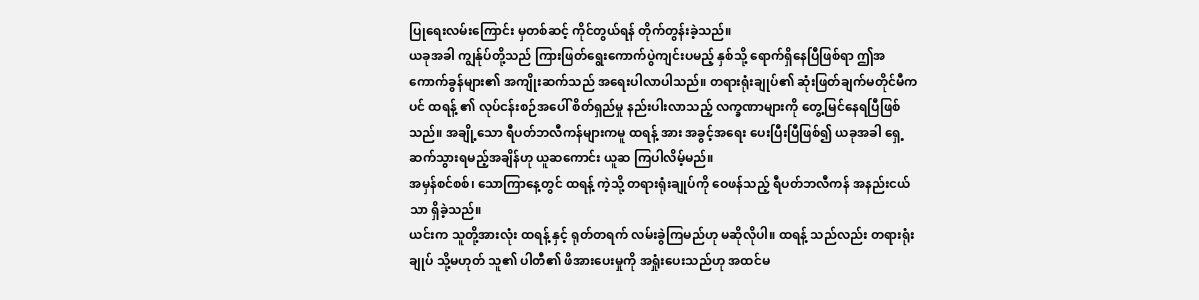ပြုရေးလမ်းကြောင်း မှတစ်ဆင့် ကိုင်တွယ်ရန် တိုက်တွန်းခဲ့သည်။
ယခုအခါ ကျွန်ုပ်တို့သည် ကြားဖြတ်ရွေးကောက်ပွဲကျင်းပမည့် နှစ်သို့ ရောက်ရှိနေပြီဖြစ်ရာ ဤအကောက်ခွန်များ၏ အကျိုးဆက်သည် အရေးပါလာပါသည်။ တရားရုံးချုပ်၏ ဆုံးဖြတ်ချက်မတိုင်မီကပင် ထရန့် ၏ လုပ်ငန်းစဉ်အပေါ် စိတ်ရှည်မှု နည်းပါးလာသည့် လက္ခဏာများကို တွေ့မြင်နေရပြီဖြစ်သည်။ အချို့သော ရီပတ်ဘလီကန်များကမူ ထရန့် အား အခွင့်အရေး ပေးပြီးပြီဖြစ်၍ ယခုအခါ ရှေ့ဆက်သွားရမည့်အချိန်ဟု ယူဆကောင်း ယူဆ ကြပါလိမ့်မည်။
အမှန်စင်စစ်၊ သောကြာနေ့တွင် ထရန့် ကဲ့သို့ တရားရုံးချုပ်ကို ဝေဖန်သည့် ရီပတ်ဘလီကန် အနည်းငယ်သာ ရှိခဲ့သည်။
ယင်းက သူတို့အားလုံး ထရန့် နှင့် ရုတ်တရက် လမ်းခွဲကြမည်ဟု မဆိုလိုပါ။ ထရန့် သည်လည်း တရားရုံးချုပ် သို့မဟုတ် သူ၏ ပါတီ၏ ဖိအားပေးမှုကို အရှုံးပေးသည်ဟု အထင်မ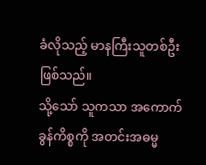ခံလိုသည့် မာနကြီးသူတစ်ဦး ဖြစ်သည်။
သို့သော် သူကသာ အကောက်ခွန်ကိစ္စကို အတင်းအဓမ္မ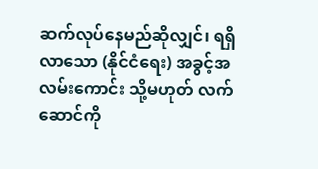ဆက်လုပ်နေမည်ဆိုလျှင်၊ ရရှိလာသော (နိုင်ငံရေး) အခွင့်အလမ်းကောင်း သို့မဟုတ် လက်ဆောင်ကို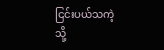ငြင်းပယ်သကဲ့သို့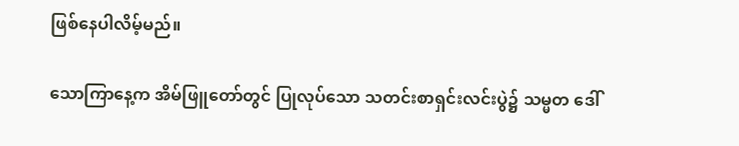ဖြစ်နေပါလိမ့်မည်။

သောကြာနေ့က အိမ်ဖြူတော်တွင် ပြုလုပ်သော သတင်းစာရှင်းလင်းပွဲ၌ သမ္မတ ဒေါ်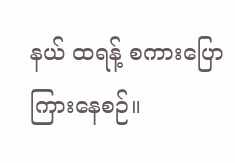နယ် ထရန့် စကားပြောကြားနေစဉ်။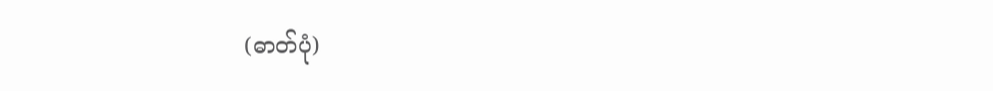(ဓာတ်ပုံ)